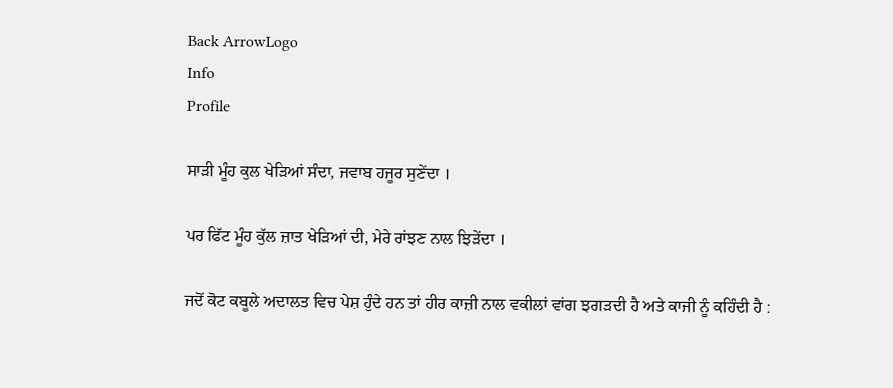Back ArrowLogo
Info
Profile

ਸਾੜੀ ਮੂੰਹ ਕੁਲ ਖੇੜਿਆਂ ਸੰਦਾ, ਜਵਾਬ ਹਜੂਰ ਸੁਣੇਂਦਾ ।

ਪਰ ਫਿੱਟ ਮੂੰਹ ਕੁੱਲ ਜ਼ਾਤ ਖੇੜਿਆਂ ਦੀ, ਮੇਰੇ ਰਾਂਝਣ ਨਾਲ ਝਿੜੇਂਦਾ ।

ਜਦੋਂ ਕੋਟ ਕਬੂਲੇ ਅਦਾਲਤ ਵਿਚ ਪੇਸ਼ ਹੁੰਦੇ ਹਨ ਤਾਂ ਹੀਰ ਕਾਜ਼ੀ ਨਾਲ ਵਕੀਲਾਂ ਵਾਂਗ ਝਗੜਦੀ ਹੈ ਅਤੇ ਕਾਜੀ ਨੂੰ ਕਹਿੰਦੀ ਹੈ :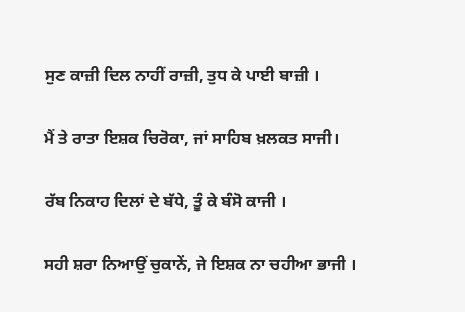ਸੁਣ ਕਾਜ਼ੀ ਦਿਲ ਨਾਹੀਂ ਰਾਜ਼ੀ, ਤੁਧ ਕੇ ਪਾਈ ਬਾਜ਼ੀ ।

ਮੈਂ ਤੇ ਰਾਤਾ ਇਸ਼ਕ ਚਿਰੋਕਾ, ਜਾਂ ਸਾਹਿਬ ਖ਼ਲਕਤ ਸਾਜੀ।

ਰੱਬ ਨਿਕਾਹ ਦਿਲਾਂ ਦੇ ਬੱਧੇ, ਤੂੰ ਕੇ ਬੰਸੋ ਕਾਜੀ ।

ਸਹੀ ਸ਼ਰਾ ਨਿਆਉਂ ਚੁਕਾਨੇਂ, ਜੇ ਇਸ਼ਕ ਨਾ ਚਹੀਆ ਭਾਜੀ ।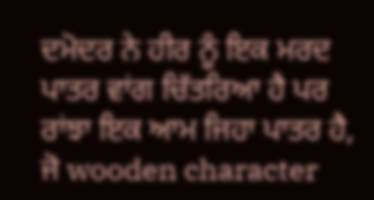ਦਮੋਦਰ ਨੇ ਹੀਰ ਨੂੰ ਇਕ ਮਰਦ ਪਾਤਰ ਵਾਂਗ ਚਿੱਤਰਿਆ ਹੈ ਪਰ ਰਾਂਝਾ ਇਕ ਆਮ ਜਿਹਾ ਪਾਤਰ ਹੈ, ਜੋ wooden character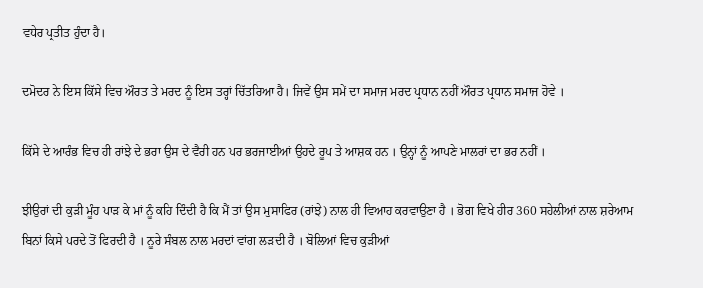ਵਧੇਰ ਪ੍ਰਤੀਤ ਹੁੰਦਾ ਹੈ।

ਦਮੋਦਰ ਨੇ ਇਸ ਕਿੱਸੇ ਵਿਚ ਔਰਤ ਤੇ ਮਰਦ ਨੂੰ ਇਸ ਤਰ੍ਹਾਂ ਚਿੱਤਰਿਆ ਹੈ। ਜਿਵੇਂ ਉਸ ਸਮੇਂ ਦਾ ਸਮਾਜ ਮਰਦ ਪ੍ਰਧਾਨ ਨਹੀਂ ਔਰਤ ਪ੍ਰਧਾਨ ਸਮਾਜ ਹੋਵੇ ।

ਕਿੱਸੇ ਦੇ ਆਰੰਭ ਵਿਚ ਹੀ ਰਾਂਝੇ ਦੇ ਭਰਾ ਉਸ ਦੇ ਵੈਰੀ ਹਨ ਪਰ ਭਰਜਾਈਆਂ ਉਹਦੇ ਰੂਪ ਤੇ ਆਸ਼ਕ ਹਨ । ਉਨ੍ਹਾਂ ਨੂੰ ਆਪਣੇ ਮਾਲਰਾਂ ਦਾ ਭਰ ਨਹੀਂ ।

ਝੀਉਰਾਂ ਦੀ ਕੁੜੀ ਮੂੰਹ ਪਾੜ ਕੇ ਮਾਂ ਨੂੰ ਕਹਿ ਦਿੰਦੀ ਹੈ ਕਿ ਮੈਂ ਤਾਂ ਉਸ ਮੁਸਾਫਿਰ (ਰਾਂਝੇ) ਨਾਲ ਹੀ ਵਿਆਹ ਕਰਵਾਉਣਾ ਹੈ । ਭੋਗ ਵਿਖੇ ਹੀਰ 360 ਸਹੇਲੀਆਂ ਨਾਲ ਸ਼ਰੇਆਮ ਬਿਨਾਂ ਕਿਸੇ ਪਰਦੇ ਤੋਂ ਫਿਰਦੀ ਹੈ । ਨੂਰੇ ਸੰਬਲ ਨਾਲ ਮਰਦਾਂ ਵਾਂਗ ਲੜਦੀ ਹੈ । ਬੋਲਿਆਂ ਵਿਚ ਕੁੜੀਆਂ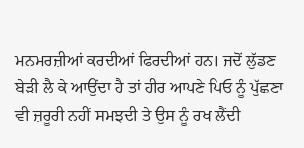ਮਨਮਰਜ਼ੀਆਂ ਕਰਦੀਆਂ ਫਿਰਦੀਆਂ ਹਨ। ਜਦੋਂ ਲੁੱਡਣ ਬੇੜੀ ਲੈ ਕੇ ਆਉਂਦਾ ਹੈ ਤਾਂ ਹੀਰ ਆਪਣੇ ਪਿਓ ਨੂੰ ਪੁੱਛਣਾ ਵੀ ਜ਼ਰੂਰੀ ਨਹੀਂ ਸਮਝਦੀ ਤੇ ਉਸ ਨੂੰ ਰਖ ਲੈਂਦੀ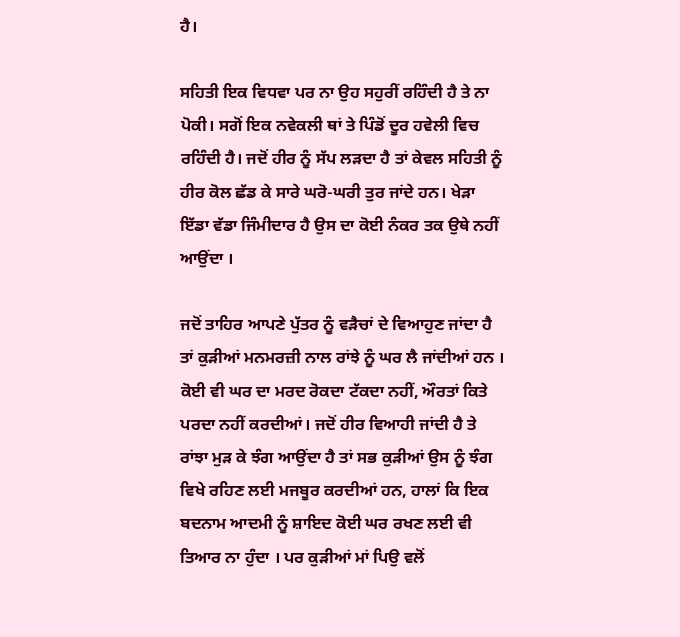ਹੈ।

ਸਹਿਤੀ ਇਕ ਵਿਧਵਾ ਪਰ ਨਾ ਉਹ ਸਹੁਰੀਂ ਰਹਿੰਦੀ ਹੈ ਤੇ ਨਾ ਪੋਕੀ। ਸਗੋਂ ਇਕ ਨਵੇਕਲੀ ਥਾਂ ਤੇ ਪਿੰਡੋਂ ਦੂਰ ਹਵੇਲੀ ਵਿਚ ਰਹਿੰਦੀ ਹੈ। ਜਦੋਂ ਹੀਰ ਨੂੰ ਸੱਪ ਲੜਦਾ ਹੈ ਤਾਂ ਕੇਵਲ ਸਹਿਤੀ ਨੂੰ ਹੀਰ ਕੋਲ ਛੱਡ ਕੇ ਸਾਰੇ ਘਰੋ-ਘਰੀ ਤੁਰ ਜਾਂਦੇ ਹਨ। ਖੇੜਾ ਇੱਡਾ ਵੱਡਾ ਜਿੰਮੀਦਾਰ ਹੈ ਉਸ ਦਾ ਕੋਈ ਨੰਕਰ ਤਕ ਉਥੇ ਨਹੀਂ ਆਉਂਦਾ ।

ਜਦੋਂ ਤਾਹਿਰ ਆਪਣੇ ਪੁੱਤਰ ਨੂੰ ਵੜੈਚਾਂ ਦੇ ਵਿਆਹੁਣ ਜਾਂਦਾ ਹੈ ਤਾਂ ਕੁੜੀਆਂ ਮਨਮਰਜ਼ੀ ਨਾਲ ਰਾਂਝੇ ਨੂੰ ਘਰ ਲੈ ਜਾਂਦੀਆਂ ਹਨ । ਕੋਈ ਵੀ ਘਰ ਦਾ ਮਰਦ ਰੋਕਦਾ ਟੱਕਦਾ ਨਹੀਂ, ਔਰਤਾਂ ਕਿਤੇ ਪਰਦਾ ਨਹੀਂ ਕਰਦੀਆਂ। ਜਦੋਂ ਹੀਰ ਵਿਆਹੀ ਜਾਂਦੀ ਹੈ ਤੇ ਰਾਂਝਾ ਮੁੜ ਕੇ ਝੰਗ ਆਉਂਦਾ ਹੈ ਤਾਂ ਸਭ ਕੁੜੀਆਂ ਉਸ ਨੂੰ ਝੰਗ ਵਿਖੇ ਰਹਿਣ ਲਈ ਮਜਬੂਰ ਕਰਦੀਆਂ ਹਨ, ਹਾਲਾਂ ਕਿ ਇਕ ਬਦਨਾਮ ਆਦਮੀ ਨੂੰ ਸ਼ਾਇਦ ਕੋਈ ਘਰ ਰਖਣ ਲਈ ਵੀ ਤਿਆਰ ਨਾ ਹੁੰਦਾ । ਪਰ ਕੁੜੀਆਂ ਮਾਂ ਪਿਉ ਵਲੋਂ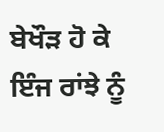ਬੇਖੌੜ ਹੋ ਕੇ ਇੰਜ ਰਾਂਝੇ ਨੂੰ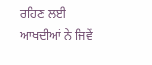ਰਹਿਣ ਲਈ ਆਖਦੀਆਂ ਨੇ ਜਿਵੇਂ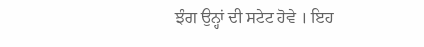ਝੰਗ ਉਨ੍ਹਾਂ ਦੀ ਸਟੇਟ ਹੋਵੇ । ਇਹ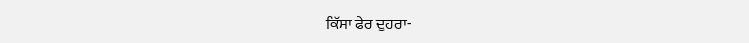ਕਿੱਸਾ ਫੇਰ ਦੁਹਰਾ-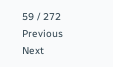59 / 272
Previous
Next